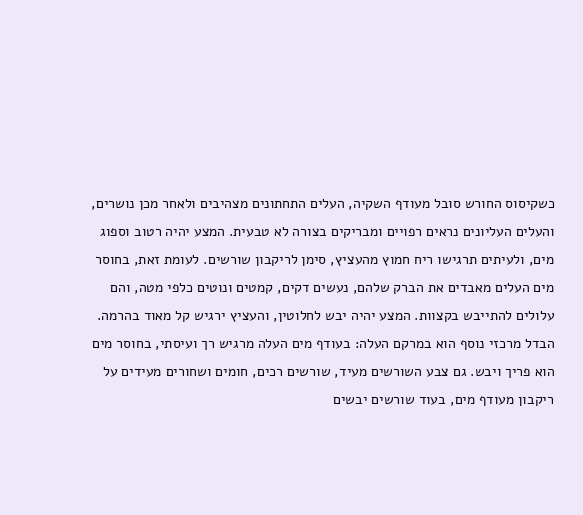כשקיסוס החורש סובל מעודף השקיה, העלים התחתונים מצהיבים ולאחר מכן נושרים, והעלים העליונים נראים רפויים ומבריקים בצורה לא טבעית. המצע יהיה רטוב וספוג מים, ולעיתים תרגישו ריח חמוץ מהעציץ, סימן לריקבון שורשים. לעומת זאת, בחוסר מים העלים מאבדים את הברק שלהם, נעשים דקים, קמטים ונוטים כלפי מטה, והם עלולים להתייבש בקצוות. המצע יהיה יבש לחלוטין, והעציץ ירגיש קל מאוד בהרמה.
הבדל מרכזי נוסף הוא במרקם העלה: בעודף מים העלה מרגיש רך ועיסתי, בחוסר מים הוא פריך ויבש. גם צבע השורשים מעיד, שורשים רכים, חומים ושחורים מעידים על ריקבון מעודף מים, בעוד שורשים יבשים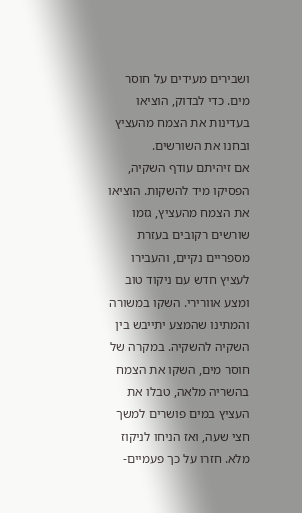ושבירים מעידים על חוסר מים. כדי לבדוק, הוציאו בעדינות את הצמח מהעציץ ובחנו את השורשים.
אם זיהיתם עודף השקיה, הפסיקו מיד להשקות. הוציאו את הצמח מהעציץ, גזמו שורשים רקובים בעזרת מספריים נקיים, והעבירו לעציץ חדש עם ניקוד טוב ומצע אוורירי. השקו במשורה והמתינו שהמצע יתייבש בין השקיה להשקיה. במקרה של חוסר מים, השקו את הצמח בהשריה מלאה, טבלו את העציץ במים פושרים למשך חצי שעה, ואז הניחו לניקוז מלא. חזרו על כך פעמיים-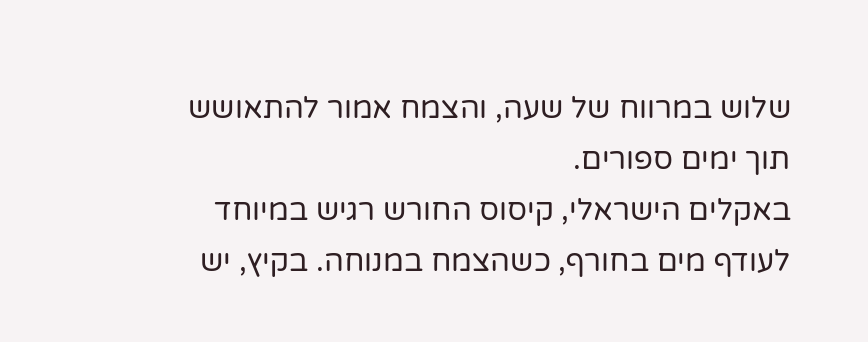שלוש במרווח של שעה, והצמח אמור להתאושש תוך ימים ספורים.
באקלים הישראלי, קיסוס החורש רגיש במיוחד לעודף מים בחורף, כשהצמח במנוחה. בקיץ, יש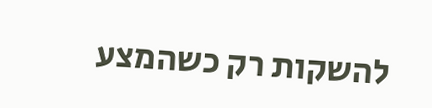להשקות רק כשהמצע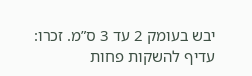יבש בעומק 2 עד 3 ס”מ. זכרו: עדיף להשקות פחות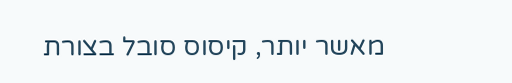מאשר יותר, קיסוס סובל בצורת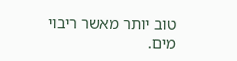טוב יותר מאשר ריבוי מים.